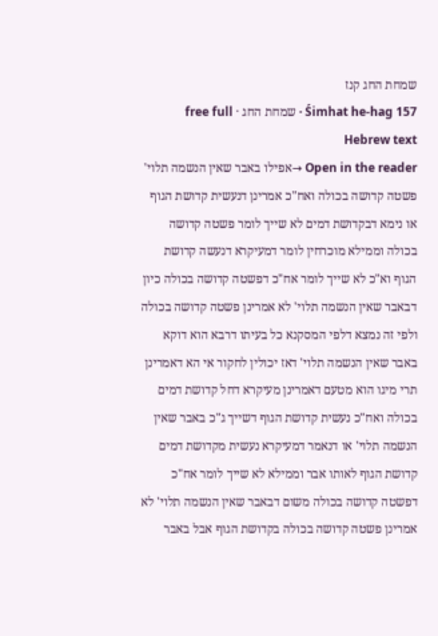שמחת החג קנז
Śimhat he-hag 157 · שמחת החג · free full Hebrew text
Open in the reader →אפילו באבר שאין הנשמה תלוי' פשטה קדושה בכולה ואח"כ אמרינן דנעשית קדושת הגוף או נימא דבקדושת דמים לא שייך לומר פשטה קדושה בכולה וממילא מוכרחין לומר דמעיקרא דנעשה קדושת הגוף וא"כ לא שייך לומר אח"כ דפשטה קדושה בכולה כיון דבאבר שאין הנשמה תלוי' לא אמרינן פשטה קדושה בכולה ולפי זה נמצא דלפי המסקנא כל בעיתו דרבא הוא דוקא באבר שאין הנשמה תלוי' דאז יכולין לחקור אי הא דאמרינן תרי מיגו הוא מטעם דאמרינן מעיקרא דחל קדושת דמים בכולה ואח"כ נעשית קדושת הגוף דשייך ג"כ באבר שאין הנשמה תלוי' או דנאמר דמעיקרא נעשית מקדושת דמים קדושת הגוף לאותו אבר וממילא לא שייך לומר אח"כ דפשטה קדושה בכולה משום דבאבר שאין הנשמה תלוי' לא אמרינן פשטה קדושה בכולה בקדושת הגוף אבל באבר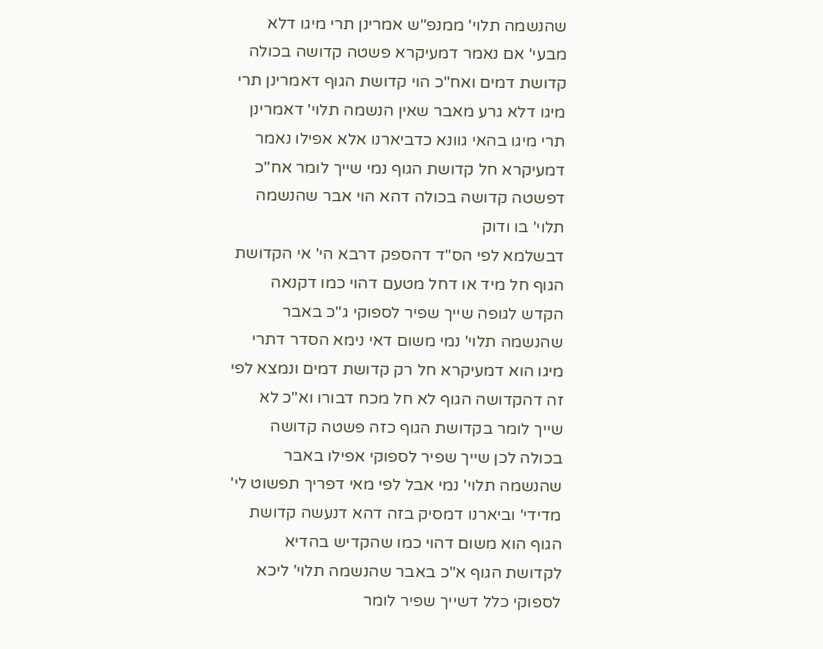שהנשמה תלוי' ממנפ"ש אמרינן תרי מיגו דלא מבעי' אם נאמר דמעיקרא פשטה קדושה בכולה קדושת דמים ואח"כ הוי קדושת הגוף דאמרינן תרי מיגו דלא גרע מאבר שאין הנשמה תלוי' דאמרינן תרי מיגו בהאי גוונא כדביארנו אלא אפילו נאמר דמעיקרא חל קדושת הגוף נמי שייך לומר אח"כ דפשטה קדושה בכולה דהא הוי אבר שהנשמה תלוי' בו ודוק
דבשלמא לפי הס"ד דהספק דרבא הי' אי הקדושת הגוף חל מיד או דחל מטעם דהוי כמו דקנאה הקדש לגופה שייך שפיר לספוקי ג"כ באבר שהנשמה תלוי' נמי משום דאי נימא הסדר דתרי מיגו הוא דמעיקרא חל רק קדושת דמים ונמצא לפי זה דהקדושה הגוף לא חל מכח דבורו וא"כ לא שייך לומר בקדושת הגוף כזה פשטה קדושה בכולה לכן שייך שפיר לספוקי אפילו באבר שהנשמה תלוי' נמי אבל לפי מאי דפריך תפשוט לי' מדידי' וביארנו דמסיק בזה דהא דנעשה קדושת הגוף הוא משום דהוי כמו שהקדיש בהדיא לקדושת הגוף א"כ באבר שהנשמה תלוי' ליכא לספוקי כלל דשייך שפיר לומר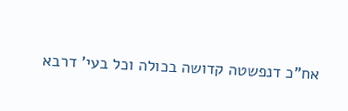אח"כ דנפשטה קדושה בכולה וכל בעי' דרבא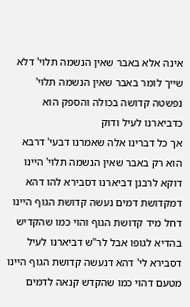אינה אלא באבר שאין הנשמה תלוי' דלא שייך לומר באבר שאין הנשמה תלוי' נפשטה קדושה בכולה והספק הוא כדביארנו לעיל ודוק
אך כל דברינו אלה שאמרנו דבעי' דרבא הוא רק באבר שאין הנשמה תלוי' היינו דוקא לרבנן דביארנו דסבירא להו דהא דמקדושת דמים נעשה קדושת הגוף היינו דחל מיד קדושת הגוף והוי כמו שהקדיש בהדיא לגופו אבל לר"ש דביארנו לעיל דסבירא לי' דהא דנעשה קדושת הגוף היינו מטעם דהוי כמו שהקדש קנאה לדמים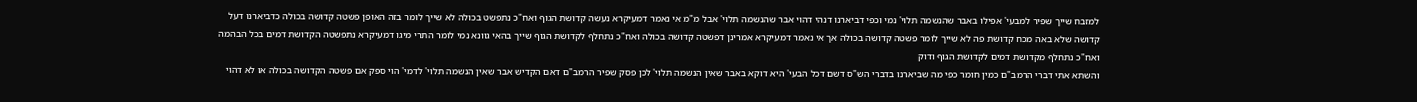למזבח שייך שפיר למבעי' אפילו באבר שהנשמה תלוי' נמי וכפי דביארנו דנהי דהוי אבר שהנשמה תלוי' אבל מ"מ אי נאמר דמעיקרא נעשה קדושת הגוף ואח"כ נתפשט בכולה לא שייך לומר בזה האופן פשטה קדושה בכולה כדביארנו דעל קדושה שלא באה מכח קדושת פה לא שייך לומר פשטה קדושה בכולה אך אי נאמר דמעיקרא אמרינן דפשטה קדושה בכולה ואח"כ נתחלף לקדושת הגוף שייך בהאי גוונא נמי לומר התרי מיגו דמעיקרא נתפשטה הקדושת דמים בכל הבהמה ואח"כ נתחלף מקדושת דמים לקדושת הגוף ודוק
והשתא אתי דברי הרמב"ם כמין חומר כפי מה שביארנו בדברי הש"ס דשם דכל הבעי' היא דוקא באבר שאין הנשמה תלוי' לכן פסק שפיר הרמב"ם דאם הקדיש אבר שאין הנשמה תלוי' לדמי' הוי ספק אם פשטה הקדושה בכולה או לא דהוי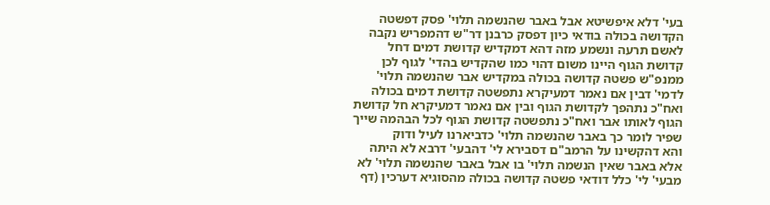בעי' דלא איפשיטא אבל באבר שהנשמה תלוי' פסק דפשטה הקדושה בכולה בודאי כיון דפסק כרבנן דר"ש דהמפריש נקבה לאשם תרעה ונשמע מזה דהא דמקדיש קדושת דמים דחל קדושת הגוף היינו משום דהוי כמו שהקדיש בהדי' לגוף לכן ממנפ"ש פשטה קדושה בכולה במקדיש אבר שהנשמה תלוי' לדמי' דבין אם נאמר דמעיקרא נתפשטה קדושת דמים בכולה ואח"כ נתהפך לקדושת הגוף ובין אם נאמר דמעיקרא חל קדושת הגוף לאותו אבר ואח"כ נתפשטה קדושת הגוף לכל הבהמה שייך שפיר לומר כך באבר שהנשמה תלוי' כדביארנו לעיל ודוק
והא דהקשינו על הרמב"ם דסבירא לי' דהבעי' דרבא לא היתה אלא באבר שאין הנשמה תלוי' בו אבל באבר שהנשמה תלוי' לא מבעי' לי' כלל דודאי פשטה קדושה בכולה מהסוגיא דערכין (דף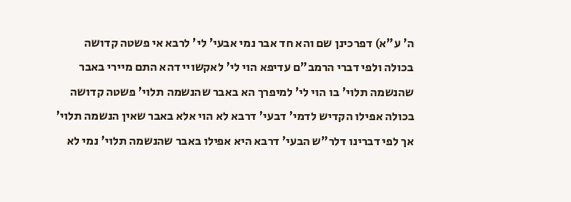ה' ע"א) דפרכינן שם והא חד אבר נמי אבעי' לי' לרבא אי פשטה קדושה בכולה ולפי דברי הרמב"ם עדיפא הוי לי' לאקשויי דהא התם מיירי באבר שהנשמה תלוי' בו הוי לי' למיפרך הא באבר שהנשמה תלוי' פשטה קדושה בכולה אפילו הקדיש לדמי' דבעי' דרבא לא הוי אלא באבר שאין הנשמה תלוי' אך לפי דברינו דלר"ש הבעי' דרבא היא אפילו באבר שהנשמה תלוי' נמי לא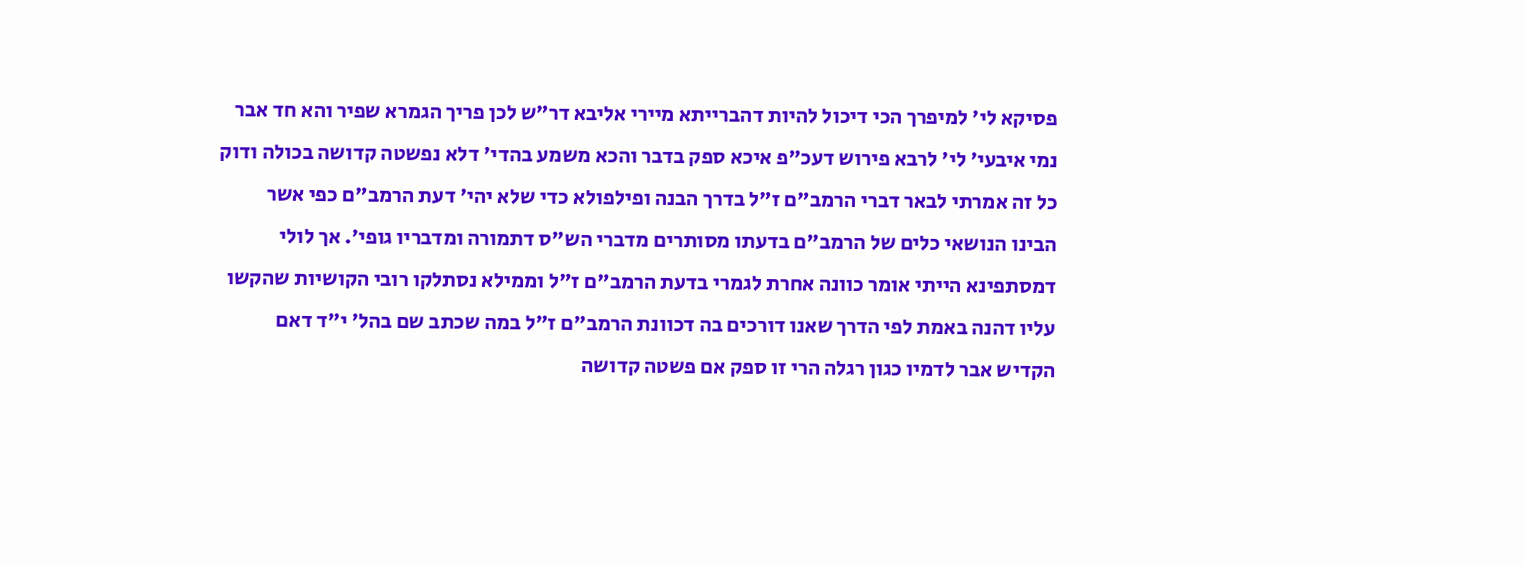פסיקא לי' למיפרך הכי דיכול להיות דהברייתא מיירי אליבא דר"ש לכן פריך הגמרא שפיר והא חד אבר נמי איבעי' לי' לרבא פירוש דעכ"פ איכא ספק בדבר והכא משמע בהדי' דלא נפשטה קדושה בכולה ודוק
כל זה אמרתי לבאר דברי הרמב"ם ז"ל בדרך הבנה ופילפולא כדי שלא יהי' דעת הרמב"ם כפי אשר הבינו הנושאי כלים של הרמב"ם בדעתו מסותרים מדברי הש"ס דתמורה ומדבריו גופי'. אך לולי דמסתפינא הייתי אומר כוונה אחרת לגמרי בדעת הרמב"ם ז"ל וממילא נסתלקו רובי הקושיות שהקשו עליו דהנה באמת לפי הדרך שאנו דורכים בה דכוונת הרמב"ם ז"ל במה שכתב שם בהל' י"ד דאם הקדיש אבר לדמיו כגון רגלה הרי זו ספק אם פשטה קדושה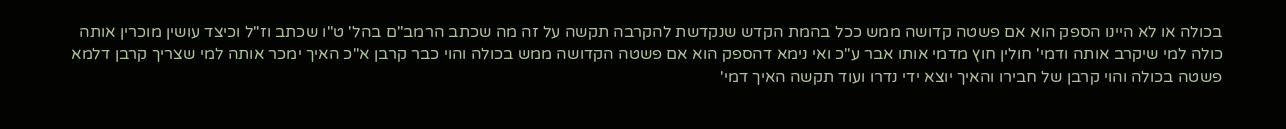בכולה או לא היינו הספק הוא אם פשטה קדושה ממש ככל בהמת הקדש שנקדשת להקרבה תקשה על זה מה שכתב הרמב"ם בהל' ט"ו שכתב וז"ל וכיצד עושין מוכרין אותה כולה למי שיקרב אותה ודמי' חולין חוץ מדמי אותו אבר ע"כ ואי נימא דהספק הוא אם פשטה הקדושה ממש בכולה והוי כבר קרבן א"כ האיך ימכר אותה למי שצריך קרבן דלמא פשטה בכולה והוי קרבן של חבירו והאיך יוצא ידי נדרו ועוד תקשה האיך דמי'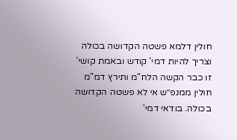חולין דלמא פשטה הקדושה בכולה וצריך להיות דמי' קודש ובאמת קושי' זו כבר הקשה הלח"מ ותירץ דמ"מ חולין ממנפ״ש אי לא פשטה הקדושה בכולה. בודאי דמי'